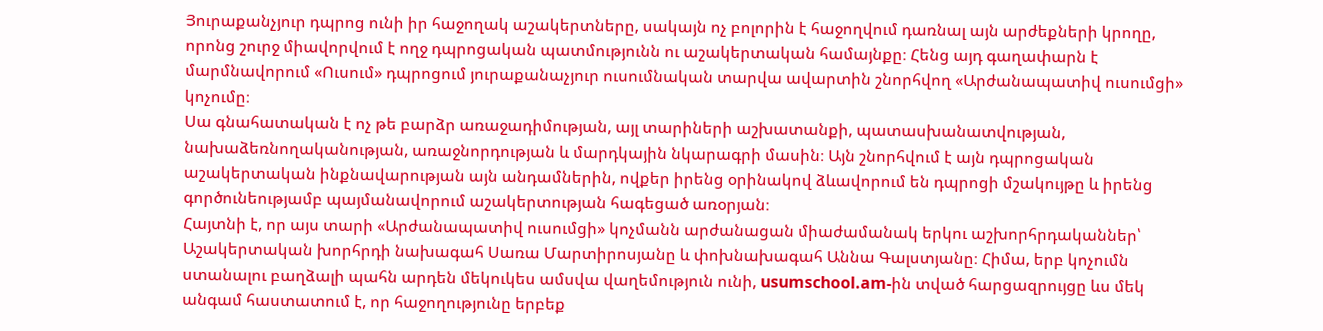Յուրաքանչյուր դպրոց ունի իր հաջողակ աշակերտները, սակայն ոչ բոլորին է հաջողվում դառնալ այն արժեքների կրողը, որոնց շուրջ միավորվում է ողջ դպրոցական պատմությունն ու աշակերտական համայնքը։ Հենց այդ գաղափարն է մարմնավորում «Ուսում» դպրոցում յուրաքանաչյուր ուսումնական տարվա ավարտին շնորհվող «Արժանապատիվ ուսումցի» կոչումը։
Սա գնահատական է ոչ թե բարձր առաջադիմության, այլ տարիների աշխատանքի, պատասխանատվության, նախաձեռնողականության, առաջնորդության և մարդկային նկարագրի մասին։ Այն շնորհվում է այն դպրոցական աշակերտական ինքնավարության այն անդամներին, ովքեր իրենց օրինակով ձևավորում են դպրոցի մշակույթը և իրենց գործունեությամբ պայմանավորում աշակերտության հագեցած առօրյան։
Հայտնի է, որ այս տարի «Արժանապատիվ ուսումցի» կոչմանն արժանացան միաժամանակ երկու աշխորհրդականներ՝ Աշակերտական խորհրդի նախագահ Սառա Մարտիրոսյանը և փոխնախագահ Աննա Գալստյանը։ Հիմա, երբ կոչումն ստանալու բաղձալի պահն արդեն մեկուկես ամսվա վաղեմություն ունի, usumschool.am-ին տված հարցազրույցը ևս մեկ անգամ հաստատում է, որ հաջողությունը երբեք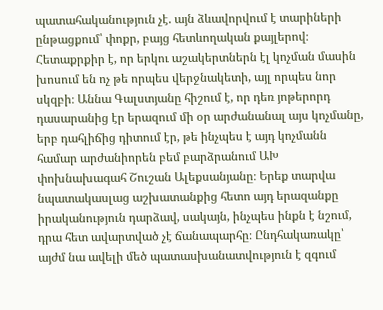պատահականություն չէ. այն ձևավորվում է տարիների ընթացքում՝ փոքր, բայց հետևողական քայլերով։
Հետաքրքիր է, որ երկու աշակերտներն էլ կոչման մասին խոսում են ոչ թե որպես վերջնակետի, այլ որպես նոր սկզբի։ Աննա Գալստյանը հիշում է, որ դեռ յոթերորդ դասարանից էր երազում մի օր արժանանալ այս կոչմանը, երբ դահլիճից դիտում էր, թե ինչպես է այդ կոչմանն համար արժանիորեն բեմ բարձրանում ԱԽ փոխնախագահ Շուշան Ալեքսանյանը։ Երեք տարվա նպատակասլաց աշխատանքից հետո այդ երազանքը իրականություն դարձավ, սակայն, ինչպես ինքն է նշում, դրա հետ ավարտված չէ ճանապարհը։ Ընդհակառակը՝ այժմ նա ավելի մեծ պատասխանատվություն է զգում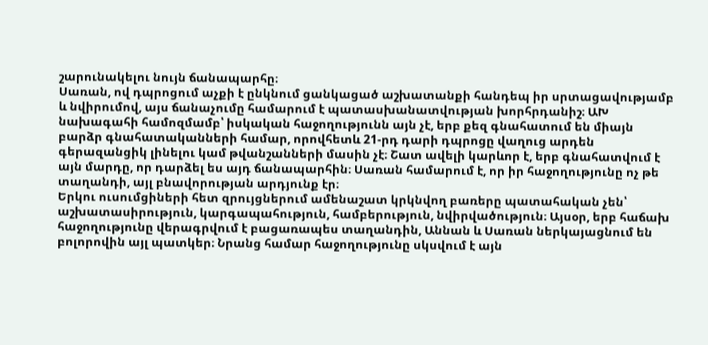շարունակելու նույն ճանապարհը։
Սառան, ով դպրոցում աչքի է ընկնում ցանկացած աշխատանքի հանդեպ իր սրտացավությամբ և նվիրումով, այս ճանաչումը համարում է պատասխանատվության խորհրդանիշ։ ԱԽ նախագահի համոզմամբ՝ իսկական հաջողությունն այն չէ, երբ քեզ գնահատում են միայն բարձր գնահատականների համար, որովհետև 21-րդ դարի դպրոցը վաղուց արդեն գերազանցիկ լինելու կամ թվանշանների մասին չէ։ Շատ ավելի կարևոր է, երբ գնահատվում է այն մարդը, որ դարձել ես այդ ճանապարհին։ Սառան համարում է, որ իր հաջողությունը ոչ թե տաղանդի, այլ բնավորության արդյունք էր։
Երկու ուսումցիների հետ զրույցներում ամենաշատ կրկնվող բառերը պատահական չեն՝ աշխատասիրություն, կարգապահություն, համբերություն, նվիրվածություն։ Այսօր, երբ հաճախ հաջողությունը վերագրվում է բացառապես տաղանդին, Աննան և Սառան ներկայացնում են բոլորովին այլ պատկեր։ Նրանց համար հաջողությունը սկսվում է այն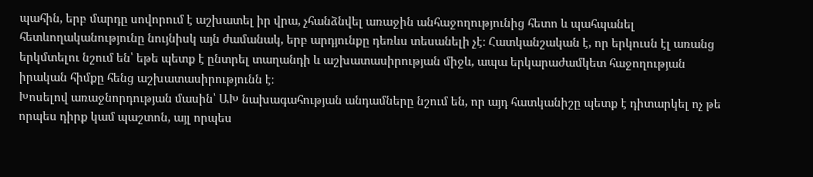պահին, երբ մարդը սովորում է աշխատել իր վրա, չհանձնվել առաջին անհաջողությունից հետո և պահպանել հետևողականությունը նույնիսկ այն ժամանակ, երբ արդյունքը դեռևս տեսանելի չէ։ Հատկանշական է, որ երկուսն էլ առանց երկմտելու նշում են՝ եթե պետք է ընտրել տաղանդի և աշխատասիրության միջև, ապա երկարաժամկետ հաջողության իրական հիմքը հենց աշխատասիրությունն է։
Խոսելով առաջնորդության մասին՝ ԱԽ նախագահության անդամները նշում են, որ այդ հատկանիշը պետք է դիտարկել ոչ թե որպես դիրք կամ պաշտոն, այլ որպես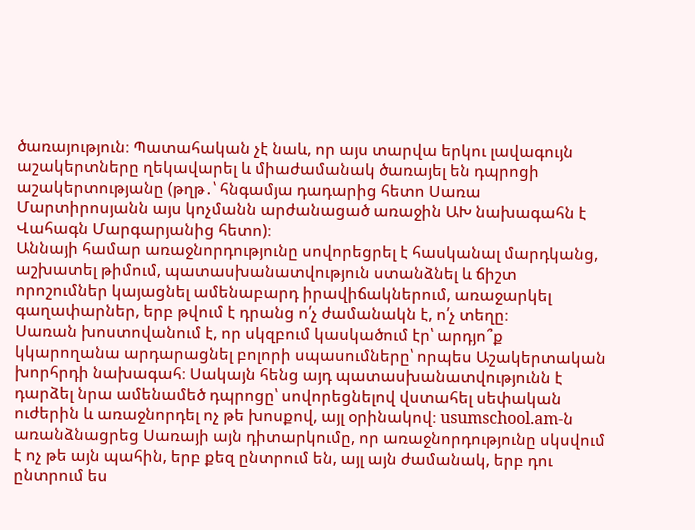ծառայություն։ Պատահական չէ նաև, որ այս տարվա երկու լավագույն աշակերտները ղեկավարել և միաժամանակ ծառայել են դպրոցի աշակերտությանը (թղթ․՝ հնգամյա դադարից հետո Սառա Մարտիրոսյանն այս կոչմանն արժանացած առաջին ԱԽ նախագահն է Վահագն Մարգարյանից հետո)։
Աննայի համար առաջնորդությունը սովորեցրել է հասկանալ մարդկանց, աշխատել թիմում, պատասխանատվություն ստանձնել և ճիշտ որոշումներ կայացնել ամենաբարդ իրավիճակներում, առաջարկել գաղափարներ, երբ թվում է դրանց ո՛չ ժամանակն է, ո՛չ տեղը։
Սառան խոստովանում է, որ սկզբում կասկածում էր՝ արդյո՞ք կկարողանա արդարացնել բոլորի սպասումները՝ որպես Աշակերտական խորհրդի նախագահ։ Սակայն հենց այդ պատասխանատվությունն է դարձել նրա ամենամեծ դպրոցը՝ սովորեցնելով վստահել սեփական ուժերին և առաջնորդել ոչ թե խոսքով, այլ օրինակով։ usumschool.am-ն առանձնացրեց Սառայի այն դիտարկումը, որ առաջնորդությունը սկսվում է ոչ թե այն պահին, երբ քեզ ընտրում են, այլ այն ժամանակ, երբ դու ընտրում ես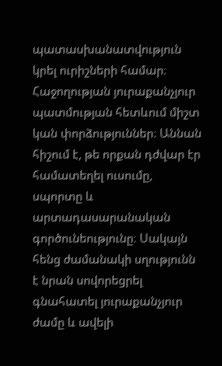պատասխանատվություն կրել ուրիշների համար։
Հաջողության յուրաքանչյուր պատմության հետևում միշտ կան փորձություններ։ Աննան հիշում է, թե որքան դժվար էր համատեղել ուսումը, սպորտը և արտադասարանական գործունեությունը։ Սակայն հենց ժամանակի սղությունն է նրան սովորեցրել գնահատել յուրաքանչյուր ժամը և ավելի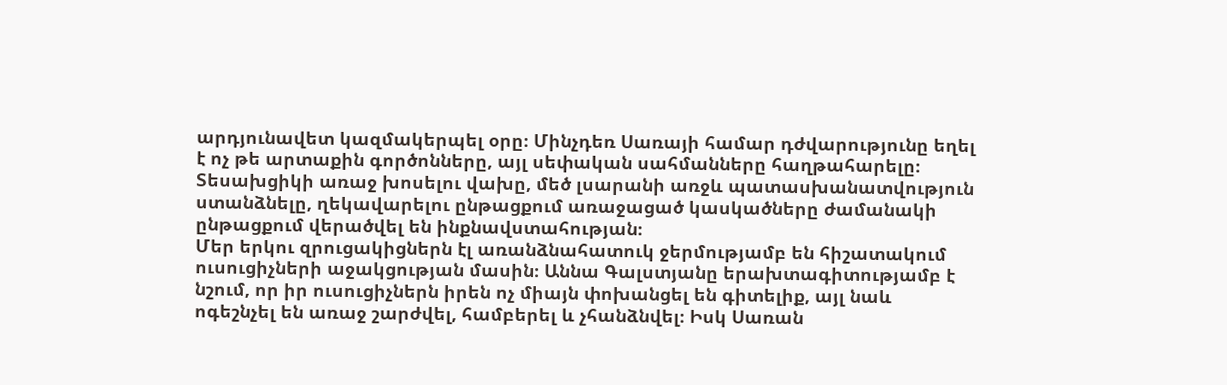արդյունավետ կազմակերպել օրը։ Մինչդեռ Սառայի համար դժվարությունը եղել է ոչ թե արտաքին գործոնները, այլ սեփական սահմանները հաղթահարելը։ Տեսախցիկի առաջ խոսելու վախը, մեծ լսարանի առջև պատասխանատվություն ստանձնելը, ղեկավարելու ընթացքում առաջացած կասկածները ժամանակի ընթացքում վերածվել են ինքնավստահության։
Մեր երկու զրուցակիցներն էլ առանձնահատուկ ջերմությամբ են հիշատակում ուսուցիչների աջակցության մասին։ Աննա Գալստյանը երախտագիտությամբ է նշում, որ իր ուսուցիչներն իրեն ոչ միայն փոխանցել են գիտելիք, այլ նաև ոգեշնչել են առաջ շարժվել, համբերել և չհանձնվել։ Իսկ Սառան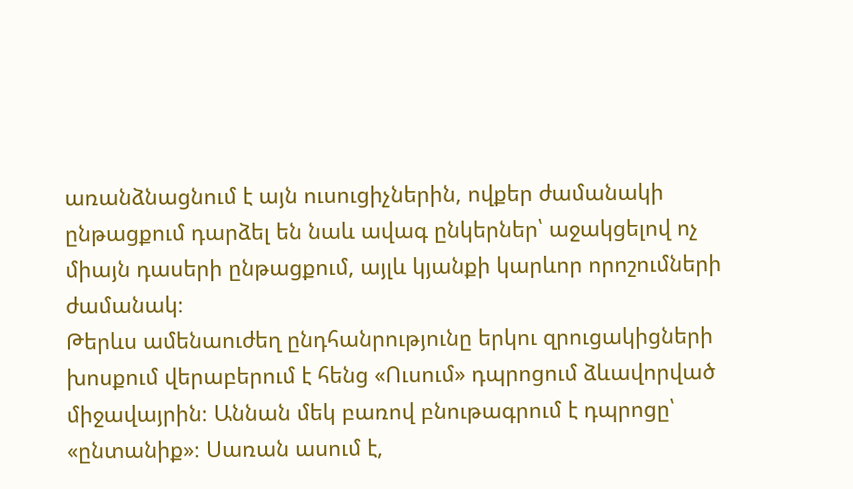առանձնացնում է այն ուսուցիչներին, ովքեր ժամանակի ընթացքում դարձել են նաև ավագ ընկերներ՝ աջակցելով ոչ միայն դասերի ընթացքում, այլև կյանքի կարևոր որոշումների ժամանակ։
Թերևս ամենաուժեղ ընդհանրությունը երկու զրուցակիցների խոսքում վերաբերում է հենց «Ուսում» դպրոցում ձևավորված միջավայրին։ Աննան մեկ բառով բնութագրում է դպրոցը՝ «ընտանիք»։ Սառան ասում է,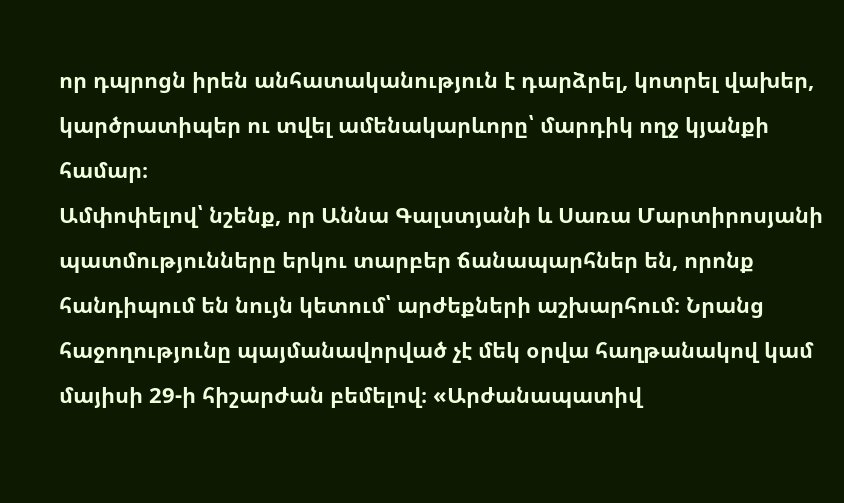որ դպրոցն իրեն անհատականություն է դարձրել, կոտրել վախեր, կարծրատիպեր ու տվել ամենակարևորը՝ մարդիկ ողջ կյանքի համար։
Ամփոփելով՝ նշենք, որ Աննա Գալստյանի և Սառա Մարտիրոսյանի պատմությունները երկու տարբեր ճանապարհներ են, որոնք հանդիպում են նույն կետում՝ արժեքների աշխարհում։ Նրանց հաջողությունը պայմանավորված չէ մեկ օրվա հաղթանակով կամ մայիսի 29-ի հիշարժան բեմելով։ «Արժանապատիվ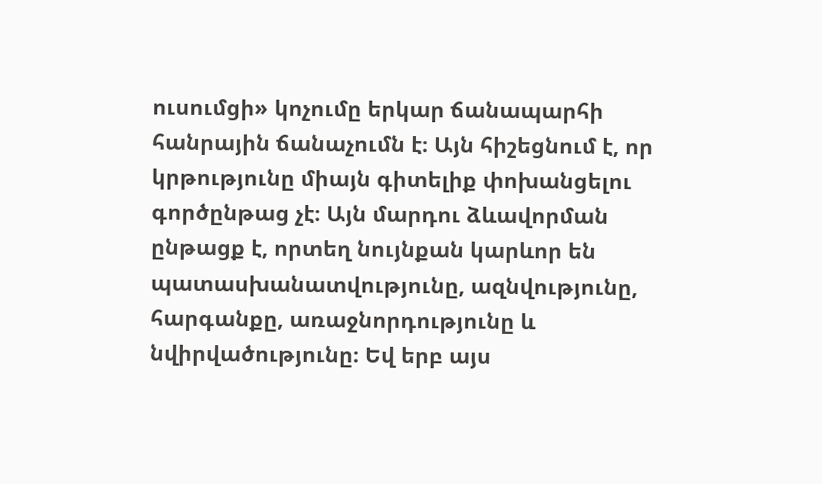ուսումցի» կոչումը երկար ճանապարհի հանրային ճանաչումն է։ Այն հիշեցնում է, որ կրթությունը միայն գիտելիք փոխանցելու գործընթաց չէ։ Այն մարդու ձևավորման ընթացք է, որտեղ նույնքան կարևոր են պատասխանատվությունը, ազնվությունը, հարգանքը, առաջնորդությունը և նվիրվածությունը։ Եվ երբ այս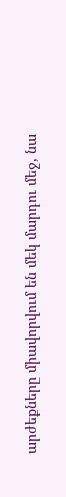արժեքները միավորվում են մեկ մարդու մեջ, նա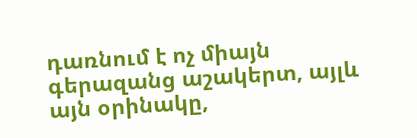դառնում է ոչ միայն գերազանց աշակերտ, այլև այն օրինակը,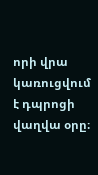որի վրա կառուցվում է դպրոցի վաղվա օրը։